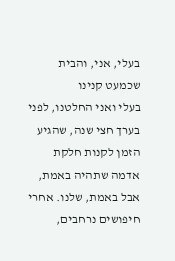בעלי, אני, והבית שכמעט קנינו
בעלי ואני החלטנו, לפני בערך חצי שנה, שהגיע הזמן לקנות חלקת אדמה שתהיה באמת, אבל באמת, שלנו. אחרי חיפושים נרחבים,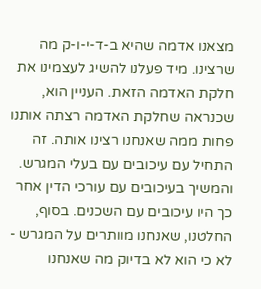מצאנו אדמה שהיא ב-ד-י-ו-ק מה שרצינו. מיד פעלנו להשיג לעצמינו את חלקת האדמה הזאת. העניין הוא, שכנראה שחלקת האדמה רצתה אותנו פחות ממה שאנחנו רצינו אותה. זה התחיל עם עיכובים עם בעלי המגרש. והמשיך בעיכובים עם עורכי הדין אחר כך היו עיכובים עם השכנים. בסוף, החלטנו, שאנחנו מוותרים על המגרש - לא כי הוא לא בדיוק מה שאנחנו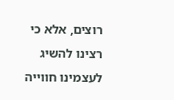רוצים, אלא כי רצינו להשיג לעצמינו חווייה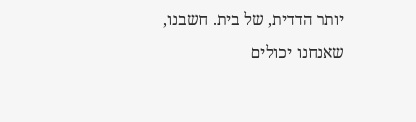יותר הדדית, של בית. חשבנו, שאנחנו יכולים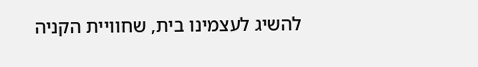להשיג לעצמינו בית, שחוויית הקניה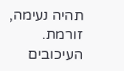תהיה נעימה, זורמת. העיכובים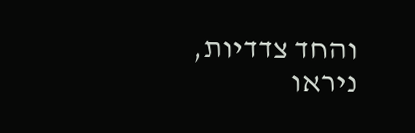והחד צדדיות, ניראו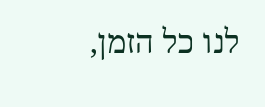לנו כל הזמן,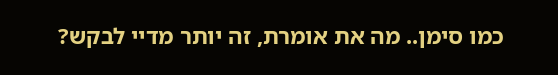כמו סימן.. מה את אומרת, זה יותר מדיי לבקש?